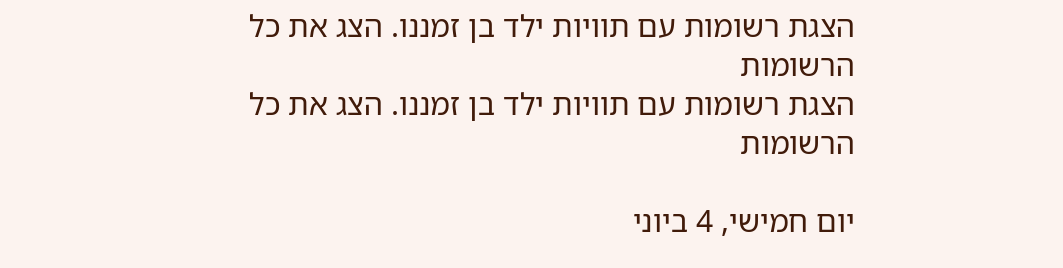הצגת רשומות עם תוויות ילד בן זמננו. הצג את כל הרשומות
הצגת רשומות עם תוויות ילד בן זמננו. הצג את כל הרשומות

יום חמישי, 4 ביוני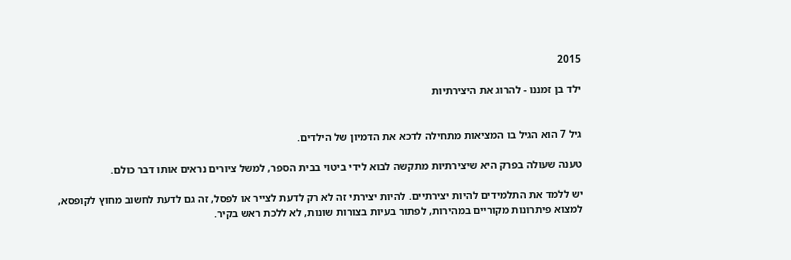2015

ילד בן זמננו - להרוג את היצירתיות


גיל 7 הוא הגיל בו המציאות מתחילה לדכא את הדמיון של הילדים.

טענה שעולה בפרק היא שיצירתיות מתקשה לבוא לידי ביטוי בבית הספר, למשל ציורים נראים אותו דבר כולם.

יש ללמד את התלמידים להיות יצירתיים. להיות יצירתי זה לא רק לדעת לצייר או לפסל, זה גם לדעת לחשוב מחוץ לקופסא, למצוא פיתרונות מקוריים במהירות, לפתור בעיות בצורות שונות, לא ללכת ראש בקיר.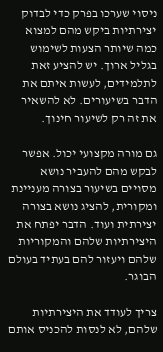ניסוי שערכו בפרק כדי לבדוק יצירתיות ביקש מהם למצוא כמה שיותר הצעות לשימוש בגליל ארוך. יש להציע זאת לתלמידים, לעשות איתם את הדבר בשיעורים. לא להשאיר את זה רק לשיעור חינוך.

גם מורה מקצועי יכול. אפשר לבקש מהם להעביר נושא מסויים בשיעור בצורה מעניינת ומקורית, להציג נושא בצורה יצירתית ועוד. הדבר יפתח את היצירתיות שלהם והמקוריות שלהם ויעזור להם בעתיד בעולם הבוגר.

צריך לעודד את היצירתיות שלהם, לא לנסות להכניס אותם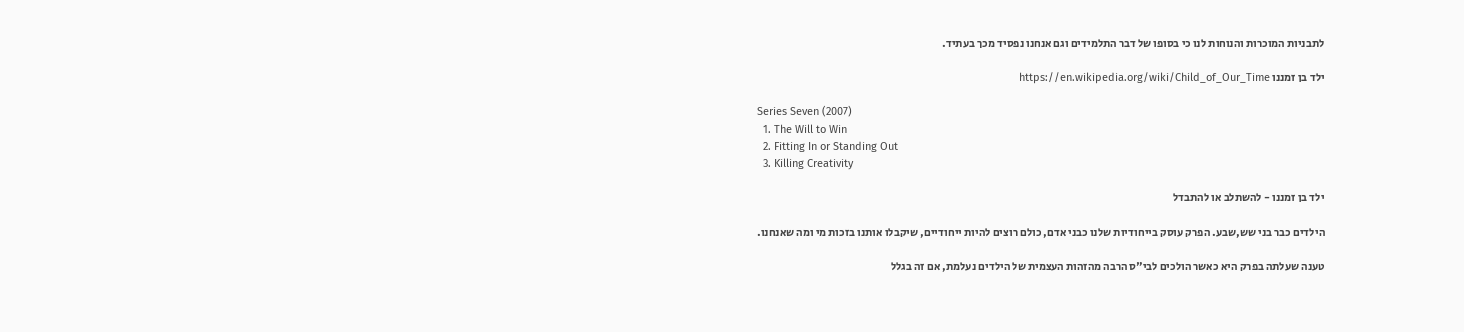לתבניות המוכרות והנוחות לנו כי בסופו של דבר התלמידים וגם אנחנו נפסיד מכך בעתיד.

ילד בן זמננו https://en.wikipedia.org/wiki/Child_of_Our_Time

Series Seven (2007)
  1. The Will to Win
  2. Fitting In or Standing Out
  3. Killing Creativity

ילד בן זמננו - להשתלב או להתבדל

הילדים כבר בני שש,שבע. הפרק עוסק בייחודיות שלנו כבני אדם, כולם רוצים להיות ייחודיים, שיקבלו אותנו בזכות מי ומה שאנחנו.

טענה שעלתה בפרק היא כאשר הולכים לבי"ס הרבה מהזהות העצמית של הילדים נעלמת, אם זה בגלל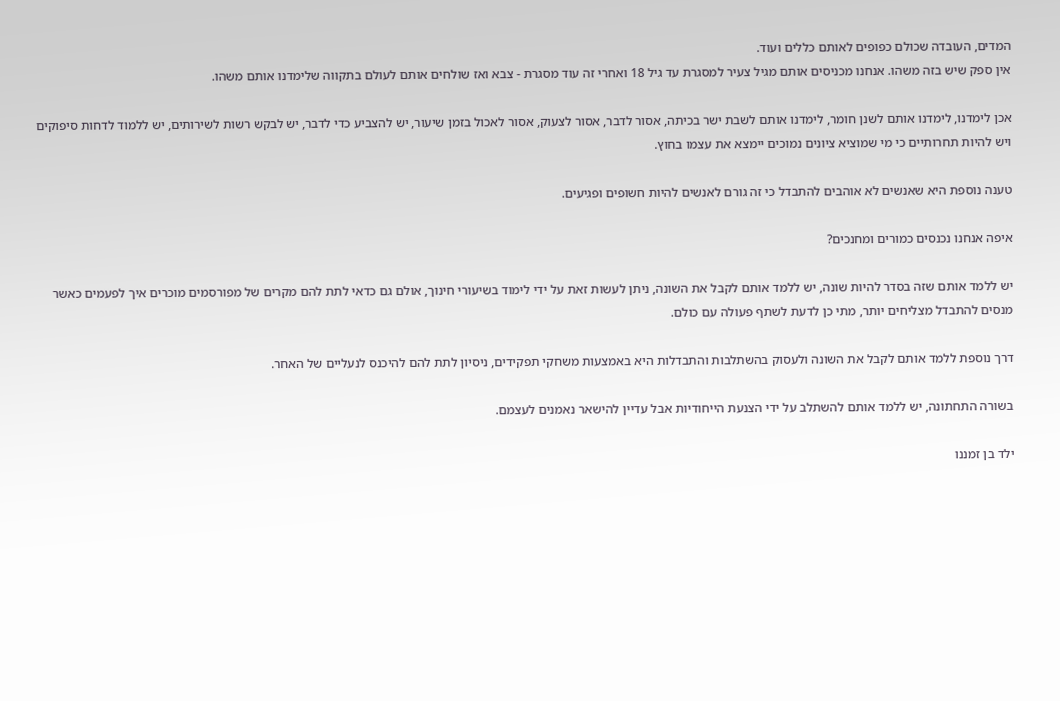המדים, העובדה שכולם כפופים לאותם כללים ועוד.
אין ספק שיש בזה משהו. אנחנו מכניסים אותם מגיל צעיר למסגרת עד גיל 18 ואחרי זה עוד מסגרת - צבא ואז שולחים אותם לעולם בתקווה שלימדנו אותם משהו.

אכן לימדנו, לימדנו אותם לשנן חומר, לימדנו אותם לשבת ישר בכיתה, אסור לדבר, אסור לצעוק, אסור לאכול בזמן שיעור, יש להצביע כדי לדבר, יש לבקש רשות לשירותים, יש ללמוד לדחות סיפוקים ויש להיות תחרותיים כי מי שמוציא ציונים נמוכים יימצא את עצמו בחוץ.

טענה נוספת היא שאנשים לא אוהבים להתבדל כי זה גורם לאנשים להיות חשופים ופגיעים.

איפה אנחנו נכנסים כמורים ומחנכים?

יש ללמד אותם שזה בסדר להיות שונה, יש ללמד אותם לקבל את השונה, ניתן לעשות זאת על ידי לימוד בשיעורי חינוך, אולם גם כדאי לתת להם מקרים של מפורסמים מוכרים איך לפעמים כאשר מנסים להתבדל מצליחים יותר, מתי כן לדעת לשתף פעולה עם כולם.

דרך נוספת ללמד אותם לקבל את השונה ולעסוק בהשתלבות והתבדלות היא באמצעות משחקי תפקידים, ניסיון לתת להם להיכנס לנעליים של האחר.

בשורה התחתונה, יש ללמד אותם להשתלב על ידי הצנעת הייחודיות אבל עדיין להישאר נאמנים לעצמם.

ילד בן זמננו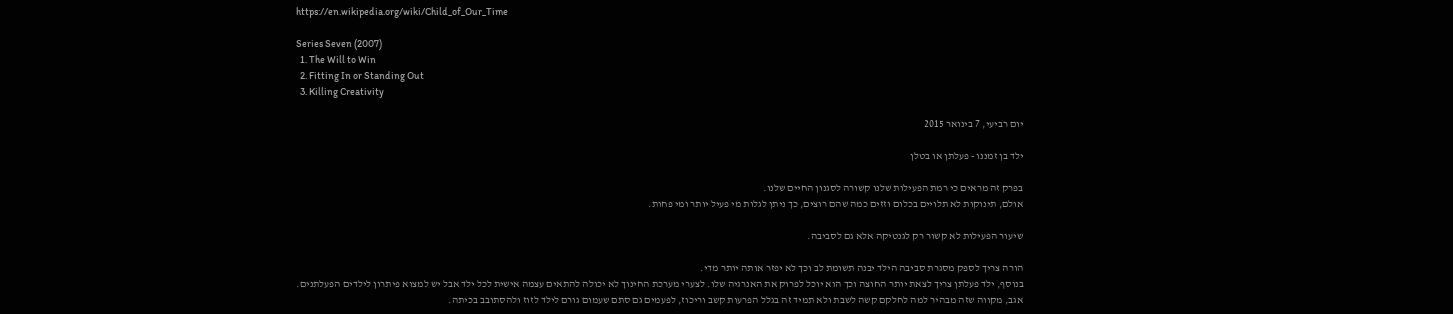https://en.wikipedia.org/wiki/Child_of_Our_Time

Series Seven (2007)
  1. The Will to Win
  2. Fitting In or Standing Out
  3. Killing Creativity

יום רביעי, 7 בינואר 2015

ילד בן זמננו - פעלתן או בטלן

בפרק זה מראים כי רמת הפעילות שלנו קשורה לסגנון החיים שלנו.
אולם, תינוקות לא תלויים בכלום וזזים כמה שהם רוצים, כך ניתן לגלות מי פעיל יותר ומי פחות.

שיעור הפעילות לא קשור רק לגנטיקה אלא גם לסביבה.

הורה צריך לספק מסגרת סביבה הילד יבנה תשומת לב וכך לא יפזר אותה יותר מדי.
בנוסף, ילד פעלתן צריך לצאת יותר החוצה וכך הוא יוכל לפרוק את האנרגיה שלו. לצערי מערכת החינוך לא יכולה להתאים עצמה אישית לכל ילד אבל יש למצוא פיתרון לילדים הפעלתנים.
אגב, מקווה שזה מבהיר למה לחלקם קשה לשבת ולא תמיד זה בגלל הפרעות קשב וריכוז, לפעמים גם סתם שעמום גורם לילד לזוז ולהסתובב בכיתה.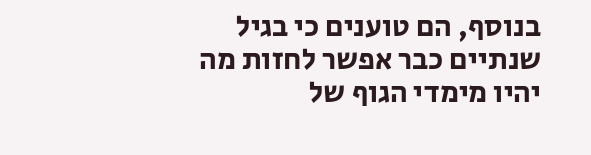בנוסף, הם טוענים כי בגיל שנתיים כבר אפשר לחזות מה יהיו מימדי הגוף של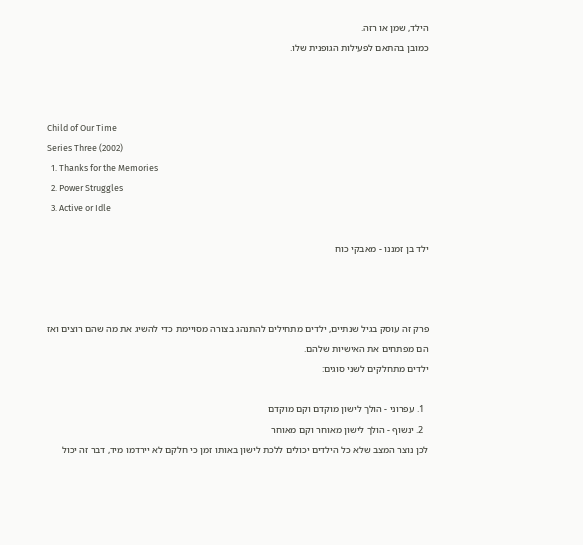הילד, שמן או רזה.
כמובן בהתאם לפעילות הגופנית שלו.



Child of Our Time
Series Three (2002)
  1. Thanks for the Memories
  2. Power Struggles
  3. Active or Idle

ילד בן זמננו - מאבקי כוח



פרק זה עוסק בגיל שנתיים, ילדים מתחילים להתנהג בצורה מסויימת כדי להשיג את מה שהם רוצים ואז הם מפתחים את האישיות שלהם.
ילדים מתחלקים לשני סוגים:

  1. עפרוני - הולך לישון מוקדם וקם מוקדם
  2. ינשוף - הולך לישון מאוחר וקם מאוחר
לכן נוצר המצב שלא כל הילדים יכולים ללכת לישון באותו זמן כי חלקם לא יירדמו מיד, דבר זה יכול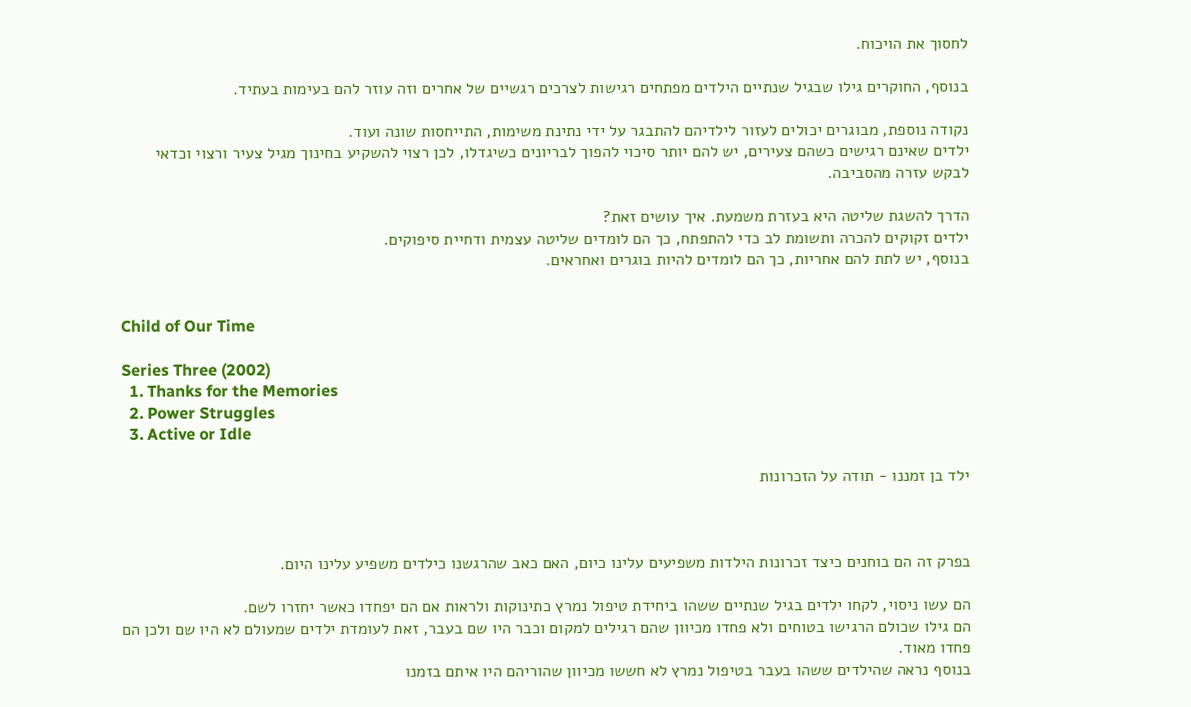לחסוך את הויכוח.

בנוסף, החוקרים גילו שבגיל שנתיים הילדים מפתחים רגישות לצרכים רגשיים של אחרים וזה עוזר להם בעימות בעתיד.

נקודה נוספת, מבוגרים יכולים לעזור לילדיהם להתבגר על ידי נתינת משימות, התייחסות שונה ועוד.
ילדים שאינם רגישים כשהם צעירים, יש להם יותר סיכוי להפוך לבריונים כשיגדלו, לכן רצוי להשקיע בחינוך מגיל צעיר ורצוי וכדאי לבקש עזרה מהסביבה.

הדרך להשגת שליטה היא בעזרת משמעת. איך עושים זאת?
ילדים זקוקים להכרה ותשומת לב כדי להתפתח, כך הם לומדים שליטה עצמית ודחיית סיפוקים.
בנוסף, יש לתת להם אחריות, כך הם לומדים להיות בוגרים ואחראים.


Child of Our Time

Series Three (2002)
  1. Thanks for the Memories
  2. Power Struggles
  3. Active or Idle

ילד בן זמננו - תודה על הזכרונות



בפרק זה הם בוחנים כיצד זכרונות הילדות משפיעים עלינו כיום, האם כאב שהרגשנו כילדים משפיע עלינו היום.

הם עשו ניסוי, לקחו ילדים בגיל שנתיים ששהו ביחידת טיפול נמרץ כתינוקות ולראות אם הם יפחדו כאשר יחזרו לשם.
הם גילו שכולם הרגישו בטוחים ולא פחדו מכיוון שהם רגילים למקום וכבר היו שם בעבר, זאת לעומדת ילדים שמעולם לא היו שם ולכן הם פחדו מאוד.
בנוסף נראה שהילדים ששהו בעבר בטיפול נמרץ לא חששו מכיוון שהוריהם היו איתם בזמנו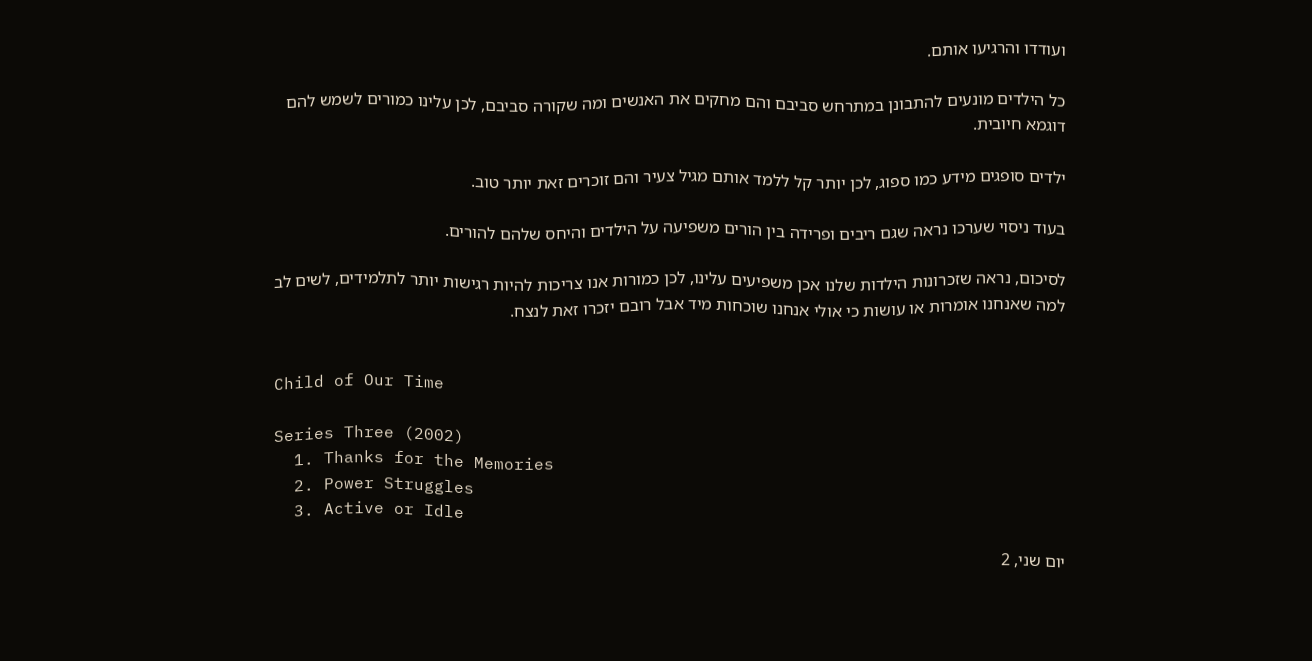ועודדו והרגיעו אותם.

כל הילדים מונעים להתבונן במתרחש סביבם והם מחקים את האנשים ומה שקורה סביבם, לכן עלינו כמורים לשמש להם דוגמא חיובית.

ילדים סופגים מידע כמו ספוג, לכן יותר קל ללמד אותם מגיל צעיר והם זוכרים זאת יותר טוב.

בעוד ניסוי שערכו נראה שגם ריבים ופרידה בין הורים משפיעה על הילדים והיחס שלהם להורים.

לסיכום, נראה שזכרונות הילדות שלנו אכן משפיעים עלינו, לכן כמורות אנו צריכות להיות רגישות יותר לתלמידים, לשים לב למה שאנחנו אומרות או עושות כי אולי אנחנו שוכחות מיד אבל רובם יזכרו זאת לנצח.


Child of Our Time

Series Three (2002)
  1. Thanks for the Memories
  2. Power Struggles
  3. Active or Idle

יום שני, 2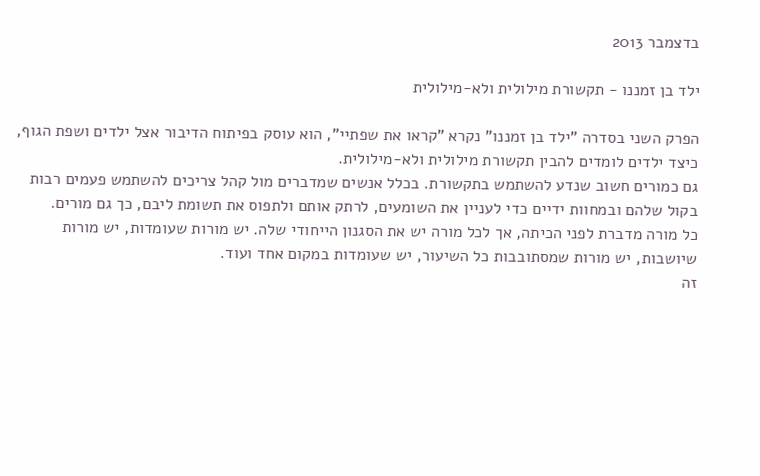בדצמבר 2013

ילד בן זמננו - תקשורת מילולית ולא-מילולית

הפרק השני בסדרה "ילד בן זמננו" נקרא "קראו את שפתיי", הוא עוסק בפיתוח הדיבור אצל ילדים ושפת הגוף, כיצד ילדים לומדים להבין תקשורת מילולית ולא-מילולית.
גם כמורים חשוב שנדע להשתמש בתקשורת. בכלל אנשים שמדברים מול קהל צריכים להשתמש פעמים רבות בקול שלהם ובמחוות ידיים כדי לעניין את השומעים, לרתק אותם ולתפוס את תשומת ליבם, כך גם מורים.
כל מורה מדברת לפני הכיתה, אך לכל מורה יש את הסגנון הייחודי שלה. יש מורות שעומדות, יש מורות שיושבות, יש מורות שמסתובבות כל השיעור, יש שעומדות במקום אחד ועוד.
זה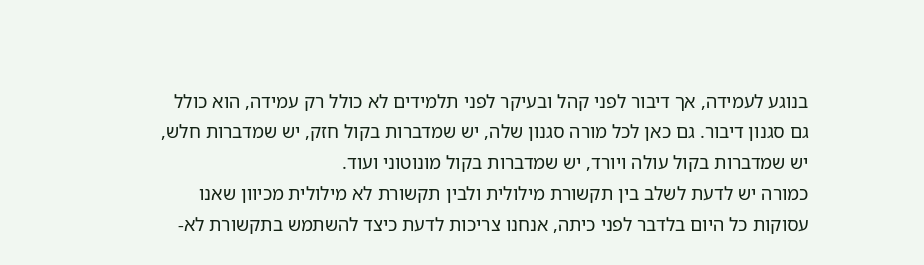בנוגע לעמידה, אך דיבור לפני קהל ובעיקר לפני תלמידים לא כולל רק עמידה, הוא כולל גם סגנון דיבור. גם כאן לכל מורה סגנון שלה, יש שמדברות בקול חזק, יש שמדברות חלש, יש שמדברות בקול עולה ויורד, יש שמדברות בקול מונוטוני ועוד.
כמורה יש לדעת לשלב בין תקשורת מילולית ולבין תקשורת לא מילולית מכיוון שאנו עסוקות כל היום בלדבר לפני כיתה, אנחנו צריכות לדעת כיצד להשתמש בתקשורת לא-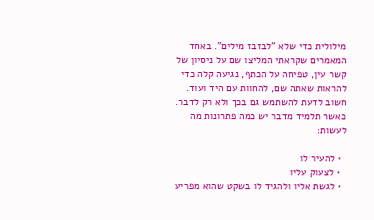מילולית כדי שלא "לבזבז מילים". באחד המאמרים שקראתי המליצו שם על ניסיון של קשר עין, טפיחה על הכתף, נגיעה קלה כדי להראות שאתה שם, להחוות עם היד ועוד.
חשוב לדעת להשתמש גם בכך ולא רק לדבר.
כאשר תלמיד מדבר יש כמה פתרונות מה לעשות:

  • להעיר לו
  • לצעוק עליו
  • לגשת אליו ולהגיד לו בשקט שהוא מפריע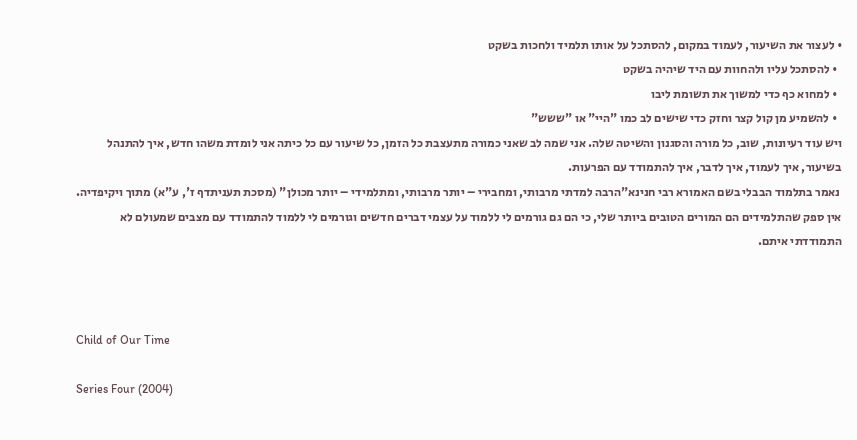• לעצור את השיעור, לעמוד במקום, להסתכל על אותו תלמיד ולחכות בשקט
  • להסתכל עליו ולהחוות עם היד שיהיה בשקט
  • למחוא כף כדי למשוך את תשומת ליבו
  • להשמיע מן קול קצר וחזק כדי שישים לב כמו "היי" או "ששש"
ויש עוד רעיונות, שוב, כל מורה והסגנון והשיטה שלה. אני שמה לב שאני כמורה מתעצבת כל הזמן, כל שיעור עם כל כיתה אני לומדת משהו חדש, איך להתנהל בשיעור, איך לעמוד, איך לדבר, איך להתמודד עם הפרעות.
 נאמר בתלמוד הבבלי בשם האמורא רבי חנינא"הרבה למדתי מרבותי, ומחבירי – יותר מרבותי, ומתלמידי – יותר מכולן" (מסכת תעניתדף ז', ע"א) מתוך ויקיפדיה.
אין ספק שהתלמידים הם המורים הטובים ביותר שלי, כי הם גם גורמים לי ללמוד על עצמי דברים חדשים וגורמים לי ללמוד להתמודד עם מצבים שמעולם לא התמודדתי איתם.



Child of Our Time

Series Four (2004)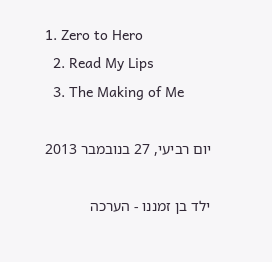1. Zero to Hero
  2. Read My Lips
  3. The Making of Me

יום רביעי, 27 בנובמבר 2013

ילד בן זמננו - הערכה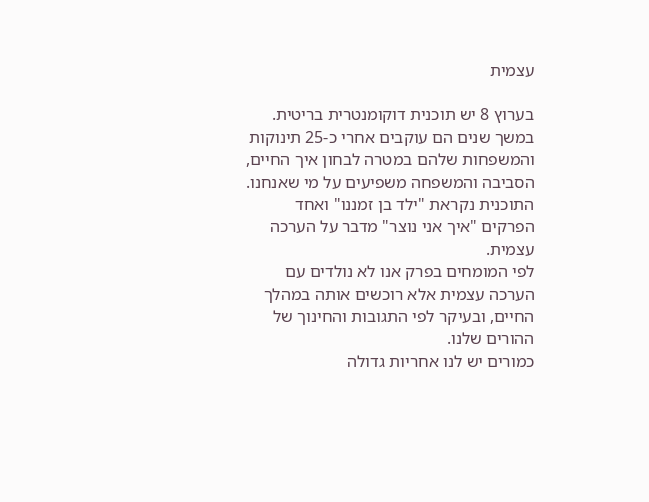עצמית

בערוץ 8 יש תוכנית דוקומנטרית בריטית. במשך שנים הם עוקבים אחרי כ-25 תינוקות והמשפחות שלהם במטרה לבחון איך החיים, הסביבה והמשפחה משפיעים על מי שאנחנו.
התוכנית נקראת "ילד בן זמננו" ואחד הפרקים "איך אני נוצר" מדבר על הערכה עצמית.
לפי המומחים בפרק אנו לא נולדים עם הערכה עצמית אלא רוכשים אותה במהלך החיים, ובעיקר לפי התגובות והחינוך של ההורים שלנו.
כמורים יש לנו אחריות גדולה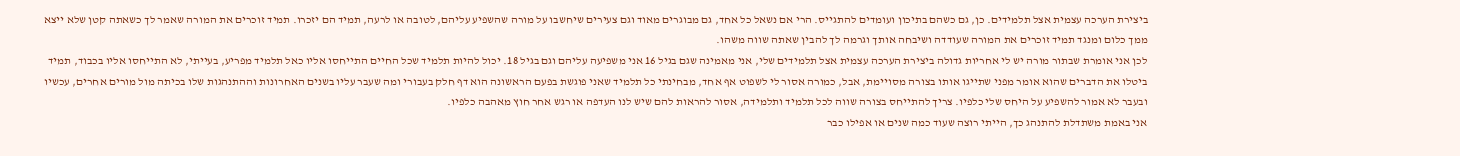ביצירת הערכה עצמית אצל תלמידים. כן, גם כשהם בתיכון ועומדים להתגייס. הרי אם נשאל כל אחד, גם מבוגרים מאוד וגם צעירים שיחשבו על מורה שהשפיע עליהם, לטובה או לרעה, תמיד הם יזכרו. תמיד זוכרים את המורה שאמר לך כשאתה קטן שלא ייצא ממך כלום ומנגד תמיד זוכרים את המורה שעודדה ושיבחה אותך וגרמה לך להבין שאתה שווה משהו.
לכן אני אומרת שבתור מורה יש לי אחריות גדולה ביצירת הערכה עצמית אצל תלמידים שלי, אני מאמינה שגם בגיל 16 אני משפיעה עליהם וגם בגיל 18. יכול להיות תלמיד שכל החיים התייחסו אליו כאל תלמיד מפריע, בעייתי, לא התייחסו אליו בכבוד, תמיד ביטלו את הדברים שהוא אומר מפני שתייגו אותו בצורה מסויימת, אבל, כמורה אסור לי לשפוט אף אחד, מבחינתי כל תלמיד שאני פוגשת בפעם הראשונה הוא דף חלק בעבורי ומה שעבר עליו בשנים האחרונות וההתנהגות שלו בכיתה מול מורים אחרים, עכשיו ובעבר לא אמור להשפיע על היחס שלי כלפיו. צריך להתייחס בצורה שווה לכל תלמיד ותלמידה, אסור להראות להם שיש לנו העדפה או רגש אחר חוץ מאהבה כלפיו.
אני באמת משתדלת להתנהג כך, הייתי רוצה שעוד כמה שנים או אפילו כבר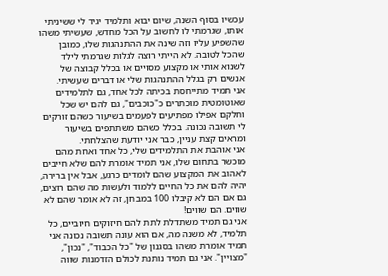עכשיו בסוף השנה, שיום יבוא ותלמיד יגיד לי ששיניתי אותו, שגרמתי לו לחשוב על הכל מחדש, שעשיתי משהו שהשפיע עליו וזה שינה את ההתנהגות שלו, כמובן שהכל לטובה. לא הייתי רוצה לגלות שגרמתי לילד לשנוא אותי או מקצוע מסויים או בכלל קבוצה של אנשים רק בגלל ההתנהגות שלי או דברים שעשיתי.
אני תמיד מתייחסת בכיתה לכל אחד, גם לתלמידים שאוטומטית מוכתרים כ"כוכבים", גם להם יש שכל וחלקם אפילו מפתיעים לפעמים בשיעור כשהם זורקים לי תשובה נכונה. בכלל כשהם משתתפים בשיעור ומראים קצת עניין, כבר אני יודעת שהצלחתי.
אני אוהבת את התלמידים שלי, כל אחד ואחת מהם מוכשר בתחום שלו, אני תמיד אומרת להם שלא חייבים לאהוב את המקצוע שהם לומדים כרגע, אבל אין ברירה, יהיה להם את כל החיים ללמוד ולעשות מה שהם רוצים, גם אם הם לא קיבלו 100 במבחן, זה לא אומר שהם לא שווים. הם שווים!
אני גם תמיד משתדלת לתת להם חיזוקים חיוביים, כל תלמיד, לא משנה מה, אם הוא עונה תשובה נכונה אני תמיד אומרת משהו בסגנון של "כל הכבוד", "נכון", "מצויין". אני גם תמיד נותנת לכולם הזדמנות שווה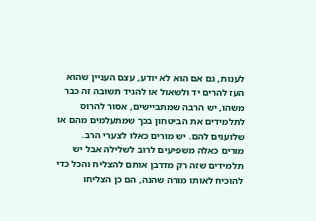לענות, גם אם הוא לא יודע, עצם העניין שהוא העז להרים יד ולשאול או להגיד תשובה זה כבר משהו, יש הרבה שמתביישים, אסור להרוס לתלמידים את הביטחון בכך שמתעלמים מהם או שלועגים להם. יש מורים כאלו לצערי הרב.
מורים כאלה משפיעים לרוב לשלילה אבל יש תלמידים שזה רק מדרבן אותם להצליח והכל כדי להוכיח לאותו מורה שהנה, הם כן הצליחו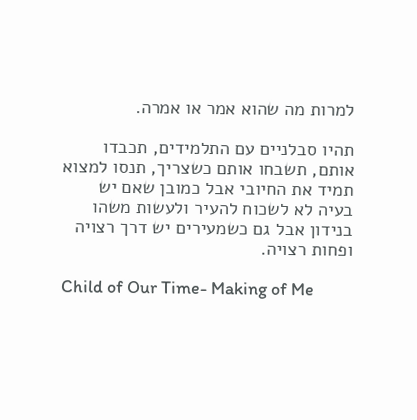למרות מה שהוא אמר או אמרה.

תהיו סבלניים עם התלמידים, תכבדו אותם, תשבחו אותם כשצריך, תנסו למצוא תמיד את החיובי אבל כמובן שאם יש בעיה לא לשכוח להעיר ולעשות משהו בנידון אבל גם כשמעירים יש דרך רצויה ופחות רצויה.

Child of Our Time- Making of Me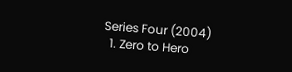Series Four (2004)
  1. Zero to Hero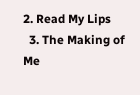2. Read My Lips
  3. The Making of Me